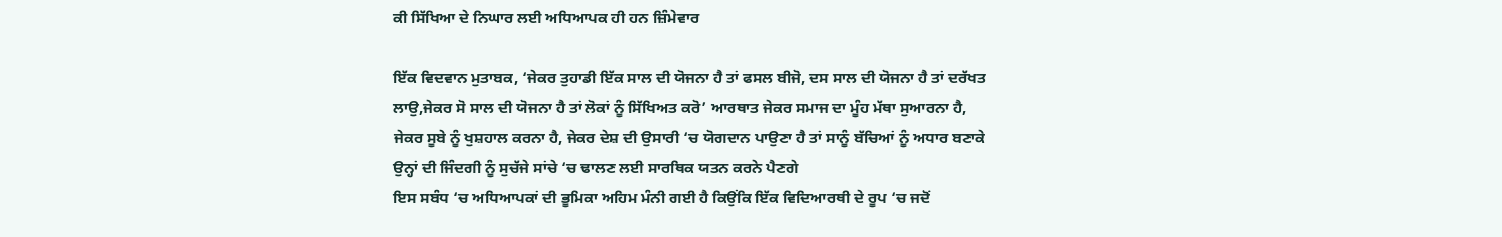ਕੀ ਸਿੱਖਿਆ ਦੇ ਨਿਘਾਰ ਲਈ ਅਧਿਆਪਕ ਹੀ ਹਨ ਜ਼ਿੰਮੇਵਾਰ

ਇੱਕ ਵਿਦਵਾਨ ਮੁਤਾਬਕ, ‘ਜੇਕਰ ਤੁਹਾਡੀ ਇੱਕ ਸਾਲ ਦੀ ਯੋਜਨਾ ਹੈ ਤਾਂ ਫਸਲ ਬੀਜੋ, ਦਸ ਸਾਲ ਦੀ ਯੋਜਨਾ ਹੈ ਤਾਂ ਦਰੱਖਤ ਲਾਉ,ਜੇਕਰ ਸੋ ਸਾਲ ਦੀ ਯੋਜਨਾ ਹੈ ਤਾਂ ਲੋਕਾਂ ਨੂੰ ਸਿੱਖਿਅਤ ਕਰੋ’ ਆਰਥਾਤ ਜੇਕਰ ਸਮਾਜ ਦਾ ਮੂੰਹ ਮੱਥਾ ਸੁਆਰਨਾ ਹੈ, ਜੇਕਰ ਸੂਬੇ ਨੂੰ ਖੁਸ਼ਹਾਲ ਕਰਨਾ ਹੈ, ਜੇਕਰ ਦੇਸ਼ ਦੀ ਉਸਾਰੀ ‘ਚ ਯੋਗਦਾਨ ਪਾਉਣਾ ਹੈ ਤਾਂ ਸਾਨੂੰ ਬੱਚਿਆਂ ਨੂੰ ਅਧਾਰ ਬਣਾਕੇ ਉਨ੍ਹਾਂ ਦੀ ਜਿੰਦਗੀ ਨੂੰ ਸੁਚੱਜੇ ਸਾਂਚੇ ‘ਚ ਢਾਲਣ ਲਈ ਸਾਰਥਿਕ ਯਤਨ ਕਰਨੇ ਪੈਣਗੇ
ਇਸ ਸਬੰਧ ‘ਚ ਅਧਿਆਪਕਾਂ ਦੀ ਭੂਮਿਕਾ ਅਹਿਮ ਮੰਨੀ ਗਈ ਹੈ ਕਿਉਂਕਿ ਇੱਕ ਵਿਦਿਆਰਥੀ ਦੇ ਰੂਪ ‘ਚ ਜਦੋਂ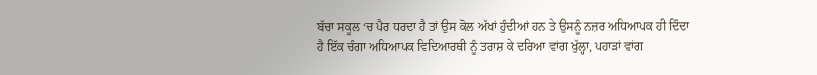ਬੱਚਾ ਸਕੂਲ ‘ਚ ਪੈਰ ਧਰਦਾ ਹੈ ਤਾਂ ਉਸ ਕੋਲ ਅੱਖਾਂ ਹੁੰਦੀਆਂ ਹਨ ਤੇ ਉਸਨੂੰ ਨਜ਼ਰ ਅਧਿਆਪਕ ਹੀ ਦਿੰਦਾ ਹੈ ਇੱਕ ਚੰਗਾ ਅਧਿਆਪਕ ਵਿਦਿਆਰਥੀ ਨੂੰ ਤਰਾਸ਼ ਕੇ ਦਰਿਆ ਵਾਂਗ ਖੁੱਲ੍ਹਾ, ਪਹਾੜਾਂ ਵਾਂਗ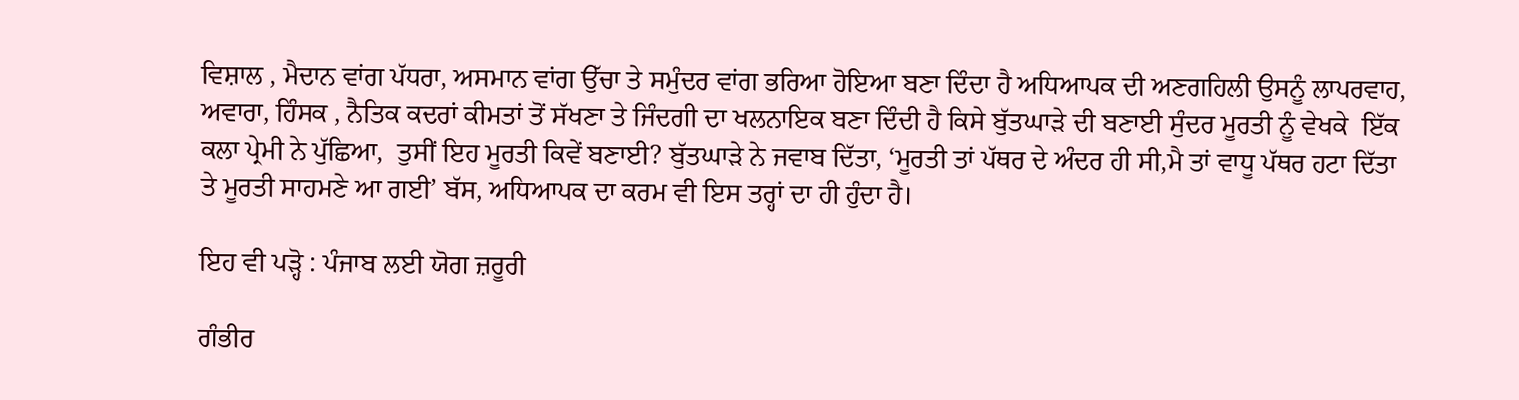ਵਿਸ਼ਾਲ , ਮੈਦਾਨ ਵਾਂਗ ਪੱਧਰਾ, ਅਸਮਾਨ ਵਾਂਗ ਉੱਚਾ ਤੇ ਸਮੁੰਦਰ ਵਾਂਗ ਭਰਿਆ ਹੋਇਆ ਬਣਾ ਦਿੰਦਾ ਹੈ ਅਧਿਆਪਕ ਦੀ ਅਣਗਹਿਲੀ ਉਸਨੂੰ ਲਾਪਰਵਾਹ, ਅਵਾਰਾ, ਹਿੰਸਕ , ਨੈਤਿਕ ਕਦਰਾਂ ਕੀਮਤਾਂ ਤੋਂ ਸੱਖਣਾ ਤੇ ਜਿੰਦਗੀ ਦਾ ਖਲਨਾਇਕ ਬਣਾ ਦਿੰਦੀ ਹੈ ਕਿਸੇ ਬੁੱਤਘਾੜੇ ਦੀ ਬਣਾਈ ਸੁੰਦਰ ਮੂਰਤੀ ਨੂੰ ਵੇਖਕੇ  ਇੱਕ ਕਲਾ ਪ੍ਰੇਮੀ ਨੇ ਪੁੱਛਿਆ,  ਤੁਸੀਂ ਇਹ ਮੂਰਤੀ ਕਿਵੇਂ ਬਣਾਈ? ਬੁੱਤਘਾੜੇ ਨੇ ਜਵਾਬ ਦਿੱਤਾ, ‘ਮੂਰਤੀ ਤਾਂ ਪੱਥਰ ਦੇ ਅੰਦਰ ਹੀ ਸੀ,ਮੈ ਤਾਂ ਵਾਧੂ ਪੱਥਰ ਹਟਾ ਦਿੱਤਾ ਤੇ ਮੂਰਤੀ ਸਾਹਮਣੇ ਆ ਗਈ’ ਬੱਸ, ਅਧਿਆਪਕ ਦਾ ਕਰਮ ਵੀ ਇਸ ਤਰ੍ਹਾਂ ਦਾ ਹੀ ਹੁੰਦਾ ਹੈ।

ਇਹ ਵੀ ਪੜ੍ਹੋ : ਪੰਜਾਬ ਲਈ ਯੋਗ ਜ਼ਰੂਰੀ

ਗੰਭੀਰ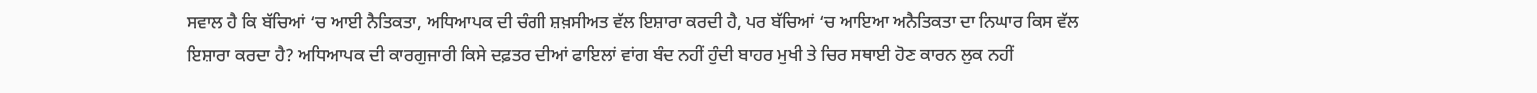ਸਵਾਲ ਹੈ ਕਿ ਬੱਚਿਆਂ ‘ਚ ਆਈ ਨੈਤਿਕਤਾ, ਅਧਿਆਪਕ ਦੀ ਚੰਗੀ ਸ਼ਖ਼ਸੀਅਤ ਵੱਲ ਇਸ਼ਾਰਾ ਕਰਦੀ ਹੈ, ਪਰ ਬੱਚਿਆਂ ‘ਚ ਆਇਆ ਅਨੈਤਿਕਤਾ ਦਾ ਨਿਘਾਰ ਕਿਸ ਵੱਲ ਇਸ਼ਾਰਾ ਕਰਦਾ ਹੈ? ਅਧਿਆਪਕ ਦੀ ਕਾਰਗੁਜਾਰੀ ਕਿਸੇ ਦਫ਼ਤਰ ਦੀਆਂ ਫਾਇਲਾਂ ਵਾਂਗ ਬੰਦ ਨਹੀਂ ਹੁੰਦੀ ਬਾਹਰ ਮੁਖੀ ਤੇ ਚਿਰ ਸਥਾਈ ਹੋਣ ਕਾਰਨ ਲੁਕ ਨਹੀਂ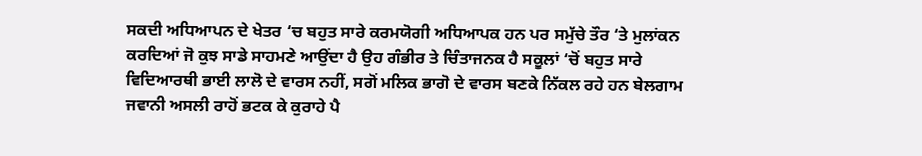ਸਕਦੀ ਅਧਿਆਪਨ ਦੇ ਖੇਤਰ ‘ਚ ਬਹੁਤ ਸਾਰੇ ਕਰਮਯੋਗੀ ਅਧਿਆਪਕ ਹਨ ਪਰ ਸਮੁੱਚੇ ਤੌਰ ‘ਤੇ ਮੁਲਾਂਕਨ ਕਰਦਿਆਂ ਜੋ ਕੁਝ ਸਾਡੇ ਸਾਹਮਣੇ ਆਉਂਦਾ ਹੈ ਉਹ ਗੰਭੀਰ ਤੇ ਚਿੰਤਾਜਨਕ ਹੈ ਸਕੂਲਾਂ ‘ਚੋਂ ਬਹੁਤ ਸਾਰੇ ਵਿਦਿਆਰਥੀ ਭਾਈ ਲਾਲੋ ਦੇ ਵਾਰਸ ਨਹੀਂ, ਸਗੋਂ ਮਲਿਕ ਭਾਗੋ ਦੇ ਵਾਰਸ ਬਣਕੇ ਨਿੱਕਲ ਰਹੇ ਹਨ ਬੇਲਗਾਮ ਜਵਾਨੀ ਅਸਲੀ ਰਾਹੋਂ ਭਟਕ ਕੇ ਕੁਰਾਹੇ ਪੈ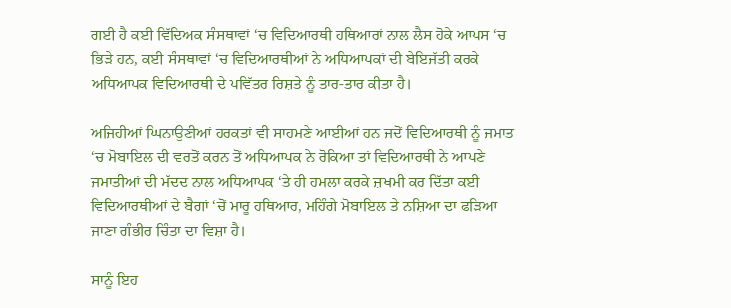ਗਈ ਹੈ ਕਈ ਵਿੱਦਿਅਕ ਸੰਸਥਾਵਾਂ ‘ਚ ਵਿਦਿਆਰਥੀ ਹਥਿਆਰਾਂ ਨਾਲ ਲੈਸ ਹੋਕੇ ਆਪਸ ‘ਚ ਭਿੜੇ ਹਨ, ਕਈ ਸੰਸਥਾਵਾਂ ‘ਚ ਵਿਦਿਆਰਥੀਆਂ ਨੇ ਅਧਿਆਪਕਾਂ ਦੀ ਬੇਇਜੱਤੀ ਕਰਕੇ ਅਧਿਆਪਕ ਵਿਦਿਆਰਥੀ ਦੇ ਪਵਿੱਤਰ ਰਿਸ਼ਤੇ ਨੂੰ ਤਾਰ-ਤਾਰ ਕੀਤਾ ਹੈ।

ਅਜਿਹੀਆਂ ਘਿਨਾਉਣੀਆਂ ਹਰਕਤਾਂ ਵੀ ਸਾਹਮਣੇ ਆਈਆਂ ਹਨ ਜਦੋਂ ਵਿਦਿਆਰਥੀ ਨੂੰ ਜਮਾਤ ‘ਚ ਮੋਬਾਇਲ ਦੀ ਵਰਤੋਂ ਕਰਨ ਤੋਂ ਅਧਿਆਪਕ ਨੇ ਰੋਕਿਆ ਤਾਂ ਵਿਦਿਆਰਥੀ ਨੇ ਆਪਣੇ ਜਮਾਤੀਆਂ ਦੀ ਮੱਦਦ ਨਾਲ ਅਧਿਆਪਕ ‘ਤੇ ਹੀ ਹਮਲਾ ਕਰਕੇ ਜ਼ਖਮੀ ਕਰ ਦਿੱਤਾ ਕਈ ਵਿਦਿਆਰਥੀਆਂ ਦੇ ਬੈਗਾਂ ‘ਚੋਂ ਮਾਰੂ ਹਥਿਆਰ, ਮਹਿੰਗੇ ਮੋਬਾਇਲ ਤੇ ਨਸ਼ਿਆ ਦਾ ਫੜਿਆ ਜਾਣਾ ਗੰਭੀਰ ਚਿੰਤਾ ਦਾ ਵਿਸ਼ਾ ਹੈ।

ਸਾਨੂੰ ਇਹ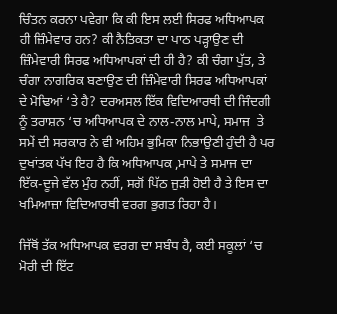ਚਿੰਤਨ ਕਰਨਾ ਪਵੇਗਾ ਕਿ ਕੀ ਇਸ ਲਈ ਸਿਰਫ ਅਧਿਆਪਕ ਹੀ ਜ਼ਿੰਮੇਵਾਰ ਹਨ? ਕੀ ਨੈਤਿਕਤਾ ਦਾ ਪਾਠ ਪੜ੍ਹਾਉਣ ਦੀ ਜ਼ਿੰਮੇਵਾਰੀ ਸਿਰਫ ਅਧਿਆਪਕਾਂ ਦੀ ਹੀ ਹੈ? ਕੀ ਚੰਗਾ ਪੁੱਤ, ਤੇ ਚੰਗਾ ਨਾਗਰਿਕ ਬਣਾਉਣ ਦੀ ਜ਼ਿੰਮੇਵਾਰੀ ਸਿਰਫ ਅਧਿਆਪਕਾਂ ਦੇ ਮੋਢਿਆਂ ‘ਤੇ ਹੈ? ਦਰਅਸਲ ਇੱਕ ਵਿਦਿਆਰਥੀ ਦੀ ਜਿੰਦਗੀ ਨੂੰ ਤਰਾਸ਼ਨ ‘ਚ ਅਧਿਆਪਕ ਦੇ ਨਾਲ-ਨਾਲ ਮਾਪੇ, ਸਮਾਜ  ਤੇ ਸਮੇਂ ਦੀ ਸਰਕਾਰ ਨੇ ਵੀ ਅਹਿਮ ਭੁਮਿਕਾ ਨਿਭਾਉਣੀ ਹੁੰਦੀ ਹੈ ਪਰ ਦੁਖਾਂਤਕ ਪੱਖ ਇਹ ਹੈ ਕਿ ਅਧਿਆਪਕ ,ਮਾਪੇ ਤੇ ਸਮਾਜ ਦਾ ਇੱਕ-ਦੂਜੇ ਵੱਲ ਮੁੰਹ ਨਹੀਂ, ਸਗੋਂ ਪਿੱਠ ਜੁੜੀ ਹੋਈ ਹੈ ਤੇ ਇਸ ਦਾ ਖਮਿਆਜ਼ਾ ਵਿਦਿਆਰਥੀ ਵਰਗ ਭੁਗਤ ਰਿਹਾ ਹੈ।

ਜਿੱਥੋਂ ਤੱਕ ਅਧਿਆਪਕ ਵਰਗ ਦਾ ਸਬੰਧ ਹੈ, ਕਈ ਸਕੂਲਾਂ ‘ਚ ਮੋਰੀ ਦੀ ਇੱਟ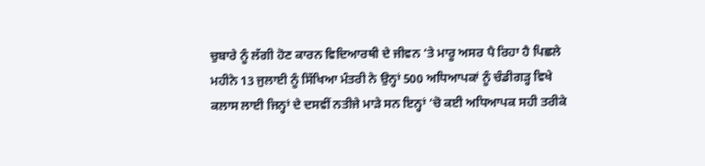ਚੁਬਾਰੇ ਨੂੰ ਲੱਗੀ ਹੋਣ ਕਾਰਨ ਵਿਦਿਆਰਥੀ ਦੇ ਜੀਵਨ ‘ਤੇ ਮਾਰੂ ਅਸਰ ਪੈ ਰਿਹਾ ਹੈ ਪਿਛਲੇ ਮਹੀਨੇ 13 ਜੁਲਾਈ ਨੂੰ ਸਿੱਖਿਆ ਮੰਤਰੀ ਨੇ ਉਨ੍ਹਾਂ 500 ਅਧਿਆਪਕਾਂ ਨੂੰ ਚੰਡੀਗੜ੍ਹ ਵਿਖੇ ਕਲਾਸ ਲਾਈ ਜਿਨ੍ਹਾਂ ਦੇ ਦਸਵੀਂ ਨਤੀਜੇ ਮਾੜੇ ਸਨ ਇਨ੍ਹਾਂ ‘ਚੋ ਕਈ ਅਧਿਆਪਕ ਸਹੀ ਤਰੀਕੇ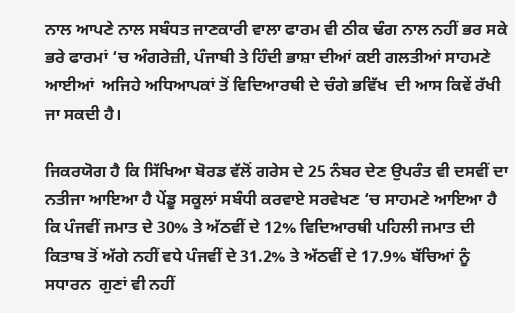ਨਾਲ ਆਪਣੇ ਨਾਲ ਸਬੰਧਤ ਜਾਣਕਾਰੀ ਵਾਲਾ ਫਾਰਮ ਵੀ ਠੀਕ ਢੰਗ ਨਾਲ ਨਹੀਂ ਭਰ ਸਕੇ ਭਰੇ ਫਾਰਮਾਂ ‘ਚ ਅੰਗਰੇਜ਼ੀ, ਪੰਜਾਬੀ ਤੇ ਹਿੰਦੀ ਭਾਸ਼ਾ ਦੀਆਂ ਕਈ ਗਲਤੀਆਂ ਸਾਹਮਣੇ ਆਈਆਂ  ਅਜਿਹੇ ਅਧਿਆਪਕਾਂ ਤੋਂ ਵਿਦਿਆਰਥੀ ਦੇ ਚੰਗੇ ਭਵਿੱਖ  ਦੀ ਆਸ ਕਿਵੇਂ ਰੱਖੀ ਜਾ ਸਕਦੀ ਹੈ।

ਜਿਕਰਯੋਗ ਹੈ ਕਿ ਸਿੱਖਿਆ ਬੋਰਡ ਵੱਲੋਂ ਗਰੇਸ ਦੇ 25 ਨੰਬਰ ਦੇਣ ਉਪਰੰਤ ਵੀ ਦਸਵੀਂ ਦਾ ਨਤੀਜਾ ਆਇਆ ਹੈ ਪੇਂਡੂ ਸਕੂਲਾਂ ਸਬੰਧੀ ਕਰਵਾਏ ਸਰਵੇਖਣ ‘ਚ ਸਾਹਮਣੇ ਆਇਆ ਹੈ ਕਿ ਪੰਜਵੀਂ ਜਮਾਤ ਦੇ 30% ਤੇ ਅੱਠਵੀਂ ਦੇ 12% ਵਿਦਿਆਰਥੀ ਪਹਿਲੀ ਜਮਾਤ ਦੀ ਕਿਤਾਬ ਤੋਂ ਅੱਗੇ ਨਹੀਂ ਵਧੇ ਪੰਜਵੀਂ ਦੇ 31.2% ਤੇ ਅੱਠਵੀਂ ਦੇ 17.9% ਬੱਚਿਆਂ ਨੂੰ ਸਧਾਰਨ  ਗੁਣਾਂ ਵੀ ਨਹੀਂ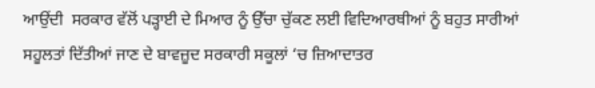ਆਉਂਦੀ  ਸਰਕਾਰ ਵੱਲੋਂ ਪੜ੍ਹਾਈ ਦੇ ਮਿਆਰ ਨੂੰ ਉੱਚਾ ਚੁੱਕਣ ਲਈ ਵਿਦਿਆਰਥੀਆਂ ਨੂੰ ਬਹੁਤ ਸਾਰੀਆਂ ਸਹੂਲਤਾਂ ਦਿੱਤੀਆਂ ਜਾਣ ਦੇ ਬਾਵਜ਼ੂਦ ਸਰਕਾਰੀ ਸਕੂਲਾਂ ‘ਚ ਜ਼ਿਆਦਾਤਰ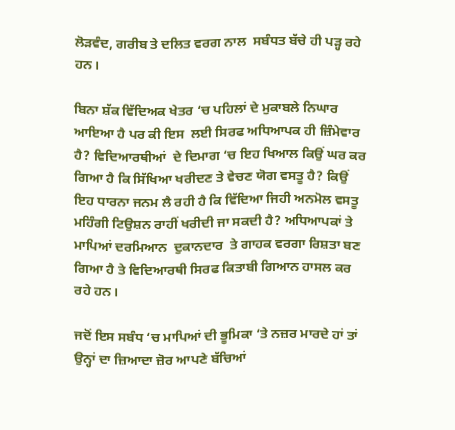ਲੋੜਵੰਦ, ਗਰੀਬ ਤੇ ਦਲਿਤ ਵਰਗ ਨਾਲ  ਸਬੰਧਤ ਬੱਚੇ ਹੀ ਪੜ੍ਹ ਰਹੇ ਹਨ।

ਬਿਨਾ ਸ਼ੱਕ ਵਿੱਦਿਅਕ ਖੇਤਰ ‘ਚ ਪਹਿਲਾਂ ਦੇ ਮੁਕਾਬਲੇ ਨਿਘਾਰ ਆਇਆ ਹੈ ਪਰ ਕੀ ਇਸ  ਲਈ ਸਿਰਫ ਅਧਿਆਪਕ ਹੀ ਜ਼ਿੰਮੇਵਾਰ ਹੈ? ਵਿਦਿਆਰਥੀਆਂ  ਦੇ ਦਿਮਾਗ ‘ਚ ਇਹ ਖਿਆਲ ਕਿਉਂ ਘਰ ਕਰ ਗਿਆ ਹੈ ਕਿ ਸਿੱਖਿਆ ਖਰੀਦਣ ਤੇ ਵੇਚਣ ਯੋਗ ਵਸਤੂ ਹੈ? ਕਿਉਂ ਇਹ ਧਾਰਨਾ ਜਨਮ ਲੈ ਰਹੀ ਹੈ ਕਿ ਵਿੱਦਿਆ ਜਿਹੀ ਅਨਮੋਲ ਵਸਤੂ ਮਹਿੰਗੀ ਟਿਉਸ਼ਨ ਰਾਹੀਂ ਖਰੀਦੀ ਜਾ ਸਕਦੀ ਹੈ? ਅਧਿਆਪਕਾਂ ਤੇ ਮਾਪਿਆਂ ਦਰਮਿਆਨ  ਦੁਕਾਨਦਾਰ  ਤੇ ਗਾਹਕ ਵਰਗਾ ਰਿਸ਼ਤਾ ਬਣ ਗਿਆ ਹੈ ਤੇ ਵਿਦਿਆਰਥੀ ਸਿਰਫ ਕਿਤਾਬੀ ਗਿਆਨ ਹਾਸਲ ਕਰ ਰਹੇ ਹਨ।

ਜਦੋਂ ਇਸ ਸਬੰਧ ‘ਚ ਮਾਪਿਆਂ ਦੀ ਭੂਮਿਕਾ ‘ਤੇ ਨਜ਼ਰ ਮਾਰਦੇ ਹਾਂ ਤਾਂ ਉਨ੍ਹਾਂ ਦਾ ਜ਼ਿਆਦਾ ਜ਼ੋਰ ਆਪਣੇ ਬੱਚਿਆਂ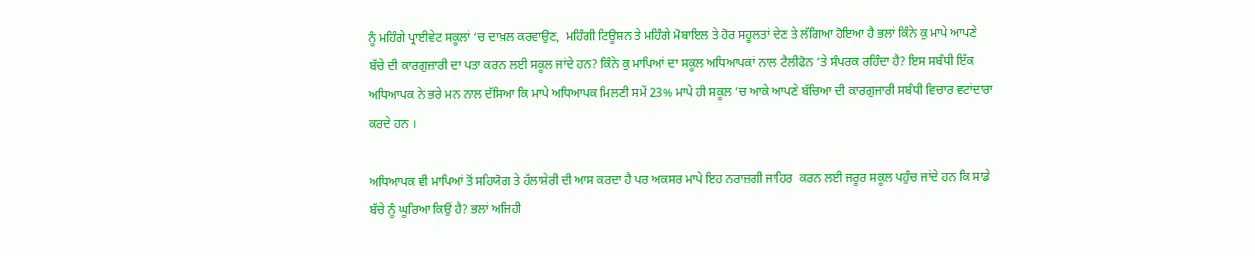ਨੂੰ ਮਹਿੰਗੇ ਪ੍ਰਾਈਵੇਟ ਸਕੂਲਾਂ ‘ਚ ਦਾਖ਼ਲ ਕਰਵਾਉਣ,  ਮਹਿੰਗੀ ਟਿਊਸ਼ਨ ਤੇ ਮਹਿੰਗੇ ਮੋਬਾਇਲ ਤੇ ਹੋਰ ਸਹੂਲਤਾਂ ਦੇਣ ਤੇ ਲੱਗਿਆ ਹੋਇਆ ਹੈ ਭਲਾਂ ਕਿੰਨੇ ਕੁ ਮਾਪੇ ਆਪਣੇ ਬੱਚੇ ਦੀ ਕਾਰਗੁਜ਼ਾਰੀ ਦਾ ਪਤਾ ਕਰਨ ਲਈ ਸਕੂਲ ਜਾਂਦੇ ਹਨ? ਕਿੰਨੇ ਕੁ ਮਾਪਿਆਂ ਦਾ ਸਕੂਲ ਅਧਿਆਪਕਾਂ ਨਾਲ ਟੈਲੀਫੋਨ ‘ਤੇ ਸੰਪਰਕ ਰਹਿੰਦਾ ਹੈ? ਇਸ ਸਬੰਧੀ ਇੱਕ ਅਧਿਆਪਕ ਨੇ ਭਰੇ ਮਨ ਨਾਲ ਦੱਸਿਆ ਕਿ ਮਾਪੇ ਅਧਿਆਪਕ ਮਿਲਣੀ ਸਮੇਂ 23% ਮਾਪੇ ਹੀ ਸਕੂਲ ‘ਚ ਆਕੇ ਆਪਣੇ ਬੱਚਿਆ ਦੀ ਕਾਰਗੁਜਾਰੀ ਸਬੰਧੀ ਵਿਚਾਰ ਵਟਾਂਦਾਰਾ ਕਰਦੇ ਹਨ ।

ਅਧਿਆਪਕ ਵੀ ਮਾਪਿਆਂ ਤੋਂ ਸਹਿਯੋਗ ਤੇ ਹੱਲਾਸ਼ੇਰੀ ਦੀ ਆਸ ਕਰਦਾ ਹੈ ਪਰ ਅਕਸਰ ਮਾਪੇ ਇਹ ਨਰਾਜ਼ਗੀ ਜਾਹਿਰ  ਕਰਨ ਲਈ ਜਰੂਰ ਸਕੂਲ ਪਹੁੰਚ ਜਾਂਦੇ ਹਨ ਕਿ ਸਾਡੇ ਬੱਚੇ ਨੂੰ ਘੂਰਿਆ ਕਿਉਂ ਹੈ? ਭਲਾਂ ਅਜਿਹੀ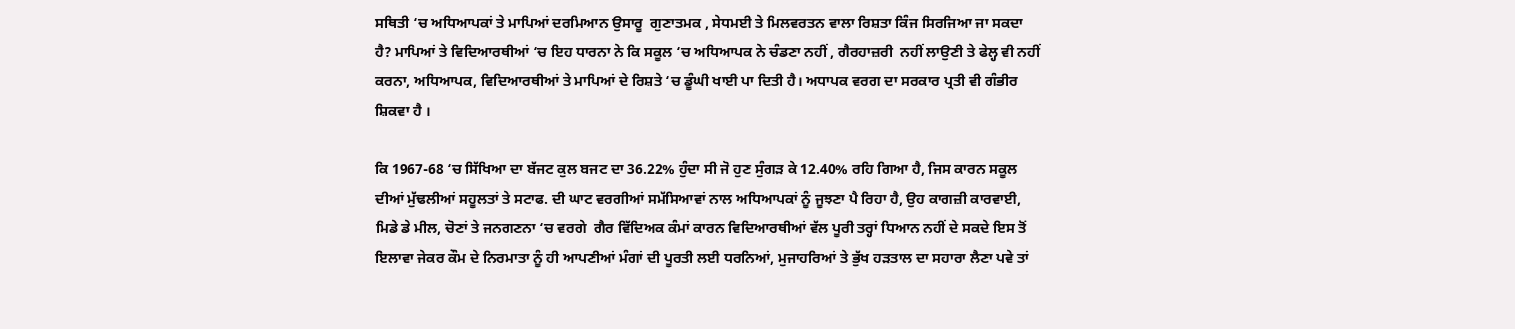ਸਥਿਤੀ ‘ਚ ਅਧਿਆਪਕਾਂ ਤੇ ਮਾਪਿਆਂ ਦਰਮਿਆਨ ਉਸਾਰੂ  ਗੁਣਾਤਮਕ , ਸੇਧਮਈ ਤੇ ਮਿਲਵਰਤਨ ਵਾਲਾ ਰਿਸ਼ਤਾ ਕਿੰਜ ਸਿਰਜਿਆ ਜਾ ਸਕਦਾ ਹੈ? ਮਾਪਿਆਂ ਤੇ ਵਿਦਿਆਰਥੀਆਂ ‘ਚ ਇਹ ਧਾਰਨਾ ਨੇ ਕਿ ਸਕੂਲ ‘ਚ ਅਧਿਆਪਕ ਨੇ ਚੰਡਣਾ ਨਹੀਂ , ਗੈਰਹਾਜ਼ਰੀ  ਨਹੀਂ ਲਾਉਣੀ ਤੇ ਫੇਲ੍ਹ ਵੀ ਨਹੀਂ ਕਰਨਾ, ਅਧਿਆਪਕ, ਵਿਦਿਆਰਥੀਆਂ ਤੇ ਮਾਪਿਆਂ ਦੇ ਰਿਸ਼ਤੇ ‘ਚ ਡੂੰਘੀ ਖਾਈ ਪਾ ਦਿਤੀ ਹੈ। ਅਧਾਪਕ ਵਰਗ ਦਾ ਸਰਕਾਰ ਪ੍ਰਤੀ ਵੀ ਗੰਭੀਰ ਸ਼ਿਕਵਾ ਹੈ ।

ਕਿ 1967-68 ‘ਚ ਸਿੱਖਿਆ ਦਾ ਬੱਜਟ ਕੁਲ ਬਜਟ ਦਾ 36.22% ਹੁੰਦਾ ਸੀ ਜੋ ਹੁਣ ਸੁੰਗੜ ਕੇ 12.40% ਰਹਿ ਗਿਆ ਹੈ, ਜਿਸ ਕਾਰਨ ਸਕੂਲ ਦੀਆਂ ਮੁੱਢਲੀਆਂ ਸਹੂਲਤਾਂ ਤੇ ਸਟਾਫ. ਦੀ ਘਾਟ ਵਰਗੀਆਂ ਸਮੱਸਿਆਵਾਂ ਨਾਲ ਅਧਿਆਪਕਾਂ ਨੂੰ ਜੂਝਣਾ ਪੈ ਰਿਹਾ ਹੈ, ਉਹ ਕਾਗਜ਼ੀ ਕਾਰਵਾਈ, ਮਿਡੇ ਡੇ ਮੀਲ, ਚੋਣਾਂ ਤੇ ਜਨਗਣਨਾ ‘ਚ ਵਰਗੇ  ਗੈਰ ਵਿੱਦਿਅਕ ਕੰਮਾਂ ਕਾਰਨ ਵਿਦਿਆਰਥੀਆਂ ਵੱਲ ਪੂਰੀ ਤਰ੍ਹਾਂ ਧਿਆਨ ਨਹੀਂ ਦੇ ਸਕਦੇ ਇਸ ਤੋਂ ਇਲਾਵਾ ਜੇਕਰ ਕੌਮ ਦੇ ਨਿਰਮਾਤਾ ਨੂੰ ਹੀ ਆਪਣੀਆਂ ਮੰਗਾਂ ਦੀ ਪੂਰਤੀ ਲਈ ਧਰਨਿਆਂ, ਮੁਜਾਹਰਿਆਂ ਤੇ ਭੁੱਖ ਹੜਤਾਲ ਦਾ ਸਹਾਰਾ ਲੈਣਾ ਪਵੇ ਤਾਂ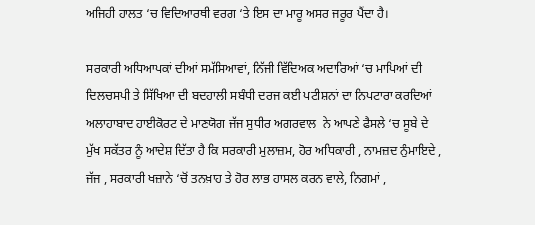ਅਜਿਹੀ ਹਾਲਤ ‘ਚ ਵਿਦਿਆਰਥੀ ਵਰਗ ‘ਤੇ ਇਸ ਦਾ ਮਾਰੂ ਅਸਰ ਜਰੂਰ ਪੈਂਦਾ ਹੈ।

ਸਰਕਾਰੀ ਅਧਿਆਪਕਾਂ ਦੀਆਂ ਸਮੱਸਿਆਵਾਂ, ਨਿੱਜੀ ਵਿੱਦਿਅਕ ਅਦਾਰਿਆਂ ‘ਚ ਮਾਪਿਆਂ ਦੀ ਦਿਲਚਸਪੀ ਤੇ ਸਿੱਖਿਆ ਦੀ ਬਦਹਾਲੀ ਸਬੰਧੀ ਦਰਜ ਕਈ ਪਟੀਸ਼ਨਾਂ ਦਾ ਨਿਪਟਾਰਾ ਕਰਦਿਆਂ ਅਲਾਹਾਬਾਦ ਹਾਈਕੋਰਟ ਦੇ ਮਾਣਯੋਗ ਜੱਜ ਸੁਧੀਰ ਅਗਰਵਾਲ  ਨੇ ਆਪਣੇ ਫੈਸਲੇ ‘ਚ ਸੂਬੇ ਦੇ ਮੁੱਖ ਸਕੱਤਰ ਨੂੰ ਆਦੇਸ਼ ਦਿੱਤਾ ਹੈ ਕਿ ਸਰਕਾਰੀ ਮੁਲਾਜ਼ਮ, ਹੋਰ ਅਧਿਕਾਰੀ , ਨਾਮਜ਼ਦ ਨੁੰਮਾਇਦੇ , ਜੱਜ , ਸਰਕਾਰੀ ਖਜ਼ਾਨੇ ‘ਚੋਂ ਤਨਖ਼ਾਹ ਤੇ ਹੋਰ ਲਾਭ ਹਾਸਲ ਕਰਨ ਵਾਲੇ, ਨਿਗਮਾਂ ,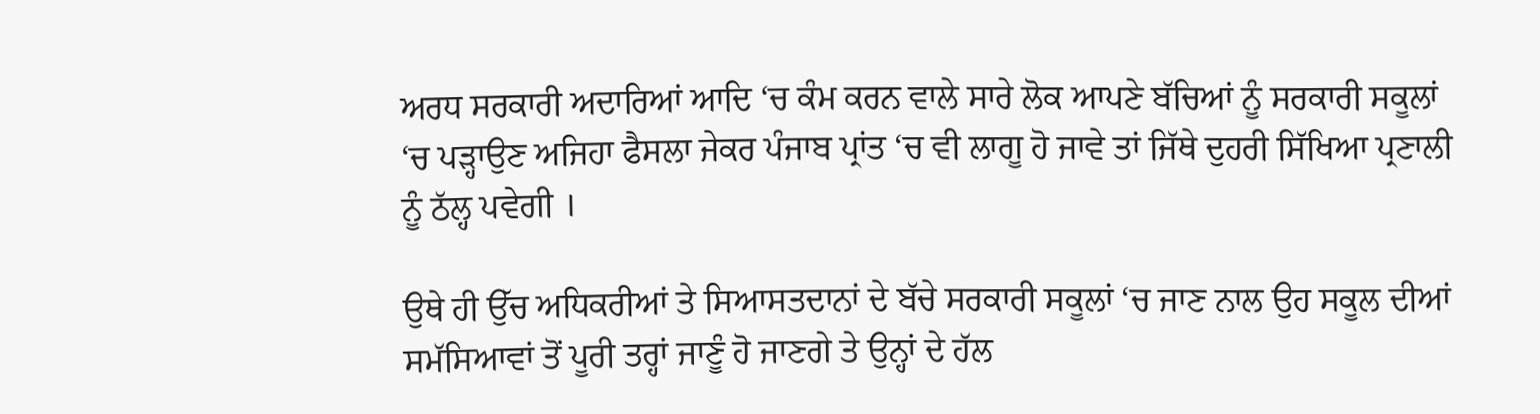ਅਰਧ ਸਰਕਾਰੀ ਅਦਾਰਿਆਂ ਆਦਿ ‘ਚ ਕੰਮ ਕਰਨ ਵਾਲੇ ਸਾਰੇ ਲੋਕ ਆਪਣੇ ਬੱਚਿਆਂ ਨੂੰ ਸਰਕਾਰੀ ਸਕੂਲਾਂ ‘ਚ ਪੜ੍ਹਾਉਣ ਅਜਿਹਾ ਫੈਸਲਾ ਜੇਕਰ ਪੰਜਾਬ ਪ੍ਰਾਂਤ ‘ਚ ਵੀ ਲਾਗੂ ਹੋ ਜਾਵੇ ਤਾਂ ਜਿੱਥੇ ਦੁਹਰੀ ਸਿੱਖਿਆ ਪ੍ਰਣਾਲੀ ਨੂੰ ਠੱਲ੍ਹ ਪਵੇਗੀ ।

ਉਥੇ ਹੀ ਉੱਚ ਅਧਿਕਰੀਆਂ ਤੇ ਸਿਆਸਤਦਾਨਾਂ ਦੇ ਬੱਚੇ ਸਰਕਾਰੀ ਸਕੂਲਾਂ ‘ਚ ਜਾਣ ਨਾਲ ਉਹ ਸਕੂਲ ਦੀਆਂ ਸਮੱਸਿਆਵਾਂ ਤੋਂ ਪੂਰੀ ਤਰ੍ਹਾਂ ਜਾਣੂੰ ਹੋ ਜਾਣਗੇ ਤੇ ਉਨ੍ਹਾਂ ਦੇ ਹੱਲ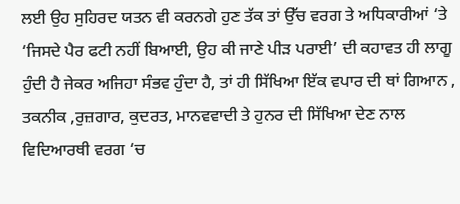ਲਈ ਉਹ ਸੁਹਿਰਦ ਯਤਨ ਵੀ ਕਰਨਗੇ ਹੁਣ ਤੱਕ ਤਾਂ ਉੱਚ ਵਰਗ ਤੇ ਅਧਿਕਾਰੀਆਂ ‘ਤੇ  ‘ਜਿਸਦੇ ਪੈਰ ਫਟੀ ਨਹੀਂ ਬਿਆਈ, ਉਹ ਕੀ ਜਾਣੇ ਪੀੜ ਪਰਾਈ’ ਦੀ ਕਹਾਵਤ ਹੀ ਲਾਗੂ ਹੁੰਦੀ ਹੈ ਜੇਕਰ ਅਜਿਹਾ ਸੰਭਵ ਹੁੰਦਾ ਹੈ, ਤਾਂ ਹੀ ਸਿੱਖਿਆ ਇੱਕ ਵਪਾਰ ਦੀ ਥਾਂ ਗਿਆਨ , ਤਕਨੀਕ ,ਰੁਜ਼ਗਾਰ, ਕੁਦਰਤ, ਮਾਨਵਵਾਦੀ ਤੇ ਹੁਨਰ ਦੀ ਸਿੱਖਿਆ ਦੇਣ ਨਾਲ  ਵਿਦਿਆਰਥੀ ਵਰਗ ‘ਚ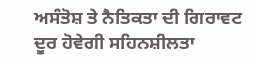ਅਸੰਤੋਸ਼ ਤੇ ਨੈਤਿਕਤਾ ਦੀ ਗਿਰਾਵਟ ਦੂਰ ਹੋਵੇਗੀ ਸਹਿਨਸ਼ੀਲਤਾ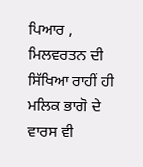ਪਿਆਰ , ਮਿਲਵਰਤਨ ਦੀ ਸਿੱਖਿਆ ਰਾਹੀਂ ਹੀ ਮਲਿਕ ਭਾਗੋ ਦੇ ਵਾਰਸ ਵੀ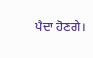ਪੈਦਾ ਹੋਣਗੇ।